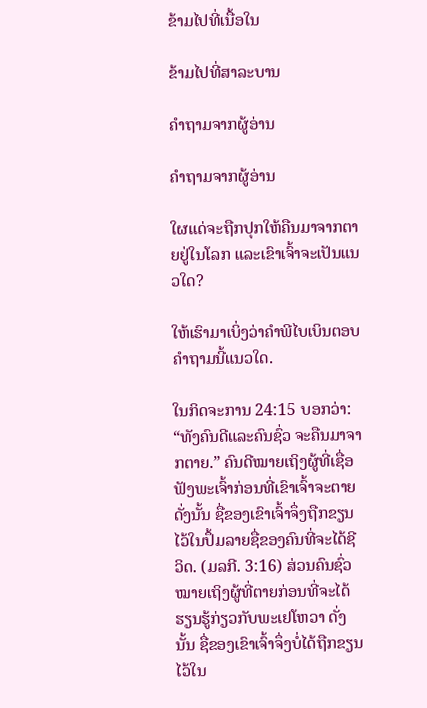ຂ້າມໄປທີ່ເນື້ອໃນ

ຂ້າມໄປທີ່ສາລະບານ

ຄຳຖາມຈາກຜູ້ອ່ານ

ຄຳຖາມຈາກຜູ້ອ່ານ

ໃຜແດ່ຈະຖືກປຸກໃຫ້ຄືນມາຈາກຕາຍຢູ່ໃນໂລກ ແລະເຂົາເຈົ້າຈະເປັນແນວໃດ?

ໃຫ້ເຮົາມາເບິ່ງວ່າຄຳພີໄບເບິນຕອບຄຳຖາມນີ້ແນວໃດ.

ໃນກິດຈະການ 24:15 ບອກວ່າ: “ທັງຄົນດີແລະຄົນຊົ່ວ ຈະຄືນມາຈາກຕາຍ.” ຄົນດີໝາຍເຖິງຜູ້ທີ່ເຊື່ອຟັງພະເຈົ້າກ່ອນທີ່ເຂົາເຈົ້າຈະຕາຍ ດັ່ງນັ້ນ ຊື່ຂອງເຂົາເຈົ້າຈຶ່ງຖືກຂຽນໄວ້ໃນປຶ້ມລາຍຊື່ຂອງຄົນທີ່ຈະໄດ້ຊີວິດ. (ມລກີ. 3:16) ສ່ວນຄົນຊົ່ວໝາຍເຖິງຜູ້ທີ່ຕາຍກ່ອນທີ່ຈະໄດ້ຮຽນຮູ້ກ່ຽວກັບພະເຢໂຫວາ ດັ່ງນັ້ນ ຊື່ຂອງເຂົາເຈົ້າຈຶ່ງບໍ່ໄດ້ຖືກຂຽນໄວ້ໃນ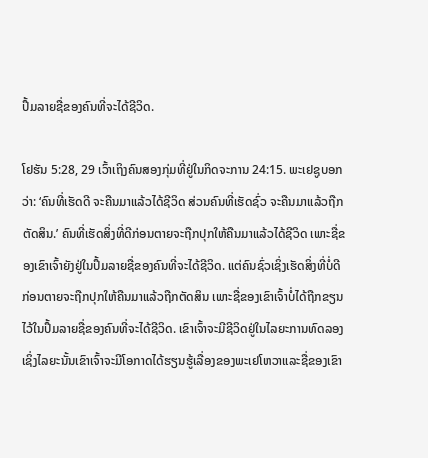ປຶ້ມລາຍຊື່ຂອງຄົນທີ່ຈະໄດ້ຊີວິດ.

ໂຢຮັນ 5:28, 29 ເວົ້າເຖິງຄົນສອງກຸ່ມທີ່ຢູ່ໃນກິດຈະການ 24:15. ພະເຢຊູບອກວ່າ: ‘ຄົນທີ່ເຮັດດີ ຈະຄືນມາແລ້ວໄດ້ຊີວິດ ສ່ວນຄົນທີ່ເຮັດຊົ່ວ ຈະຄືນມາແລ້ວຖືກຕັດສິນ.’ ຄົນທີ່ເຮັດສິ່ງທີ່ດີກ່ອນຕາຍຈະຖືກປຸກໃຫ້ຄືນມາແລ້ວໄດ້ຊີວິດ ເພາະຊື່ຂອງເຂົາເຈົ້າຍັງຢູ່ໃນປຶ້ມລາຍຊື່ຂອງຄົນທີ່ຈະໄດ້ຊີວິດ. ແຕ່ຄົນຊົ່ວເຊິ່ງເຮັດສິ່ງທີ່ບໍ່ດີກ່ອນຕາຍຈະຖືກປຸກໃຫ້ຄືນມາແລ້ວຖືກຕັດສິນ ເພາະຊື່ຂອງເຂົາເຈົ້າບໍ່ໄດ້ຖືກຂຽນໄວ້ໃນປຶ້ມລາຍຊື່ຂອງຄົນທີ່ຈະໄດ້ຊີວິດ. ເຂົາເຈົ້າຈະມີຊີວິດຢູ່ໃນໄລຍະການທົດລອງ ເຊິ່ງໄລຍະນັ້ນເຂົາເຈົ້າຈະມີໂອກາດໄດ້ຮຽນຮູ້ເລື່ອງຂອງພະເຢໂຫວາແລະຊື່ຂອງເຂົາ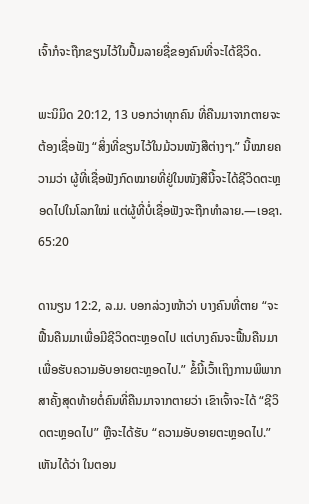ເຈົ້າກໍຈະຖືກຂຽນໄວ້ໃນປຶ້ມລາຍຊື່ຂອງຄົນທີ່ຈະໄດ້ຊີວິດ.

ພະນິມິດ 20:12, 13 ບອກວ່າທຸກຄົນ ທີ່ຄືນມາຈາກຕາຍຈະຕ້ອງເຊື່ອຟັງ “ສິ່ງທີ່ຂຽນໄວ້ໃນມ້ວນໜັງສືຕ່າງໆ.” ນີ້ໝາຍຄວາມວ່າ ຜູ້ທີ່ເຊື່ອຟັງກົດໝາຍທີ່ຢູ່ໃນໜັງສືນີ້ຈະໄດ້ຊີວິດຕະຫຼອດໄປໃນໂລກໃໝ່ ແຕ່ຜູ້ທີ່ບໍ່ເຊື່ອຟັງຈະຖືກທຳລາຍ.—ເອຊາ. 65:20

ດານຽນ 12:2, ລ.ມ. ບອກລ່ວງໜ້າວ່າ ບາງຄົນທີ່ຕາຍ “ຈະຟື້ນຄືນມາເພື່ອມີຊີວິດຕະຫຼອດໄປ ແຕ່ບາງຄົນຈະຟື້ນຄືນມາເພື່ອຮັບຄວາມອັບອາຍຕະຫຼອດໄປ.” ຂໍ້ນີ້ເວົ້າເຖິງການພິພາກສາຄັ້ງສຸດທ້າຍຕໍ່ຄົນທີ່ຄືນມາຈາກຕາຍວ່າ ເຂົາເຈົ້າຈະໄດ້ “ຊີວິດຕະຫຼອດໄປ” ຫຼືຈະໄດ້ຮັບ “ຄວາມອັບອາຍຕະຫຼອດໄປ.” ເຫັນໄດ້ວ່າ ໃນຕອນ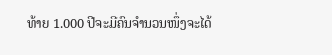ທ້າຍ 1.000 ປີຈະມີຄົນຈຳນວນໜຶ່ງຈະໄດ້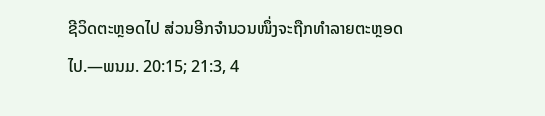ຊີວິດຕະຫຼອດໄປ ສ່ວນອີກຈຳນວນໜຶ່ງຈະຖືກທຳລາຍຕະຫຼອດໄປ.—ພນມ. 20:15; 21:3, 4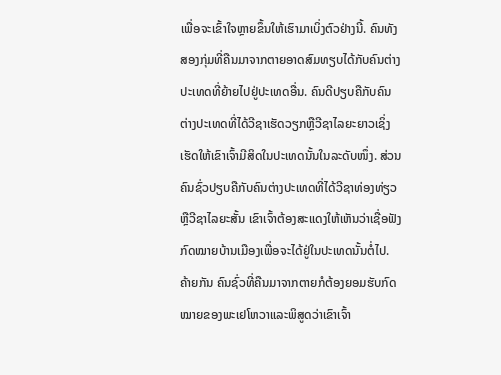ເພື່ອຈະເຂົ້າໃຈຫຼາຍຂຶ້ນໃຫ້ເຮົາມາເບິ່ງຕົວຢ່າງນີ້. ຄົນທັງສອງກຸ່ມທີ່ຄືນມາຈາກຕາຍອາດສົມທຽບໄດ້ກັບຄົນຕ່າງປະເທດທີ່ຍ້າຍໄປຢູ່ປະເທດອື່ນ. ຄົນດີປຽບຄືກັບຄົນຕ່າງປະເທດທີ່ໄດ້ວີຊາເຮັດວຽກຫຼືວີຊາໄລຍະຍາວເຊິ່ງເຮັດໃຫ້ເຂົາເຈົ້າມີສິດໃນປະເທດນັ້ນໃນລະດັບໜຶ່ງ. ສ່ວນຄົນຊົ່ວປຽບຄືກັບຄົນຕ່າງປະເທດທີ່ໄດ້ວີຊາທ່ອງທ່ຽວຫຼືວີຊາໄລຍະສັ້ນ ເຂົາເຈົ້າຕ້ອງສະແດງໃຫ້ເຫັນວ່າເຊື່ອຟັງກົດໝາຍບ້ານເມືອງເພື່ອຈະໄດ້ຢູ່ໃນປະເທດນັ້ນຕໍ່ໄປ. ຄ້າຍກັນ ຄົນຊົ່ວທີ່ຄືນມາຈາກຕາຍກໍຕ້ອງຍອມຮັບກົດໝາຍຂອງພະເຢໂຫວາແລະພິສູດວ່າເຂົາເຈົ້າ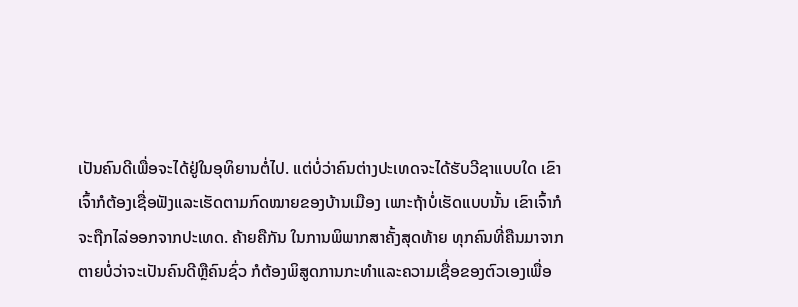ເປັນຄົນດີເພື່ອຈະໄດ້ຢູ່ໃນອຸທິຍານຕໍ່ໄປ. ແຕ່ບໍ່ວ່າຄົນຕ່າງປະເທດຈະໄດ້ຮັບວີຊາແບບໃດ ເຂົາເຈົ້າກໍຕ້ອງເຊື່ອຟັງແລະເຮັດຕາມກົດໝາຍຂອງບ້ານເມືອງ ເພາະຖ້າບໍ່ເຮັດແບບນັ້ນ ເຂົາເຈົ້າກໍຈະຖືກໄລ່ອອກຈາກປະເທດ. ຄ້າຍຄືກັນ ໃນການພິພາກສາຄັ້ງສຸດທ້າຍ ທຸກຄົນທີ່ຄືນມາຈາກຕາຍບໍ່ວ່າຈະເປັນຄົນດີຫຼືຄົນຊົ່ວ ກໍຕ້ອງພິສູດການກະທຳແລະຄວາມເຊື່ອຂອງຕົວເອງເພື່ອ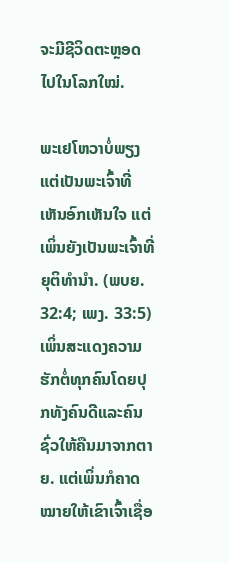ຈະມີຊີວິດຕະຫຼອດໄປໃນໂລກໃໝ່.

ພະເຢໂຫວາບໍ່ພຽງແຕ່ເປັນພະເຈົ້າທີ່ເຫັນອົກເຫັນໃຈ ແຕ່ເພິ່ນຍັງເປັນພະເຈົ້າທີ່ຍຸຕິທຳນຳ. (ພບຍ. 32:4; ເພງ. 33:5) ເພິ່ນສະແດງຄວາມຮັກຕໍ່ທຸກຄົນໂດຍປຸກທັງຄົນດີແລະຄົນຊົ່ວໃຫ້ຄືນມາຈາກຕາຍ. ແຕ່ເພິ່ນກໍຄາດໝາຍໃຫ້ເຂົາເຈົ້າເຊື່ອ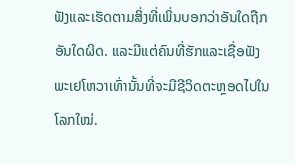ຟັງແລະເຮັດຕາມສິ່ງທີ່ເພິ່ນບອກວ່າອັນໃດຖືກອັນໃດຜິດ. ແລະມີແຕ່ຄົນທີ່ຮັກແລະເຊື່ອຟັງພະເຢໂຫວາເທົ່ານັ້ນທີ່ຈະມີຊີວິດຕະຫຼອດໄປໃນໂລກໃໝ່.